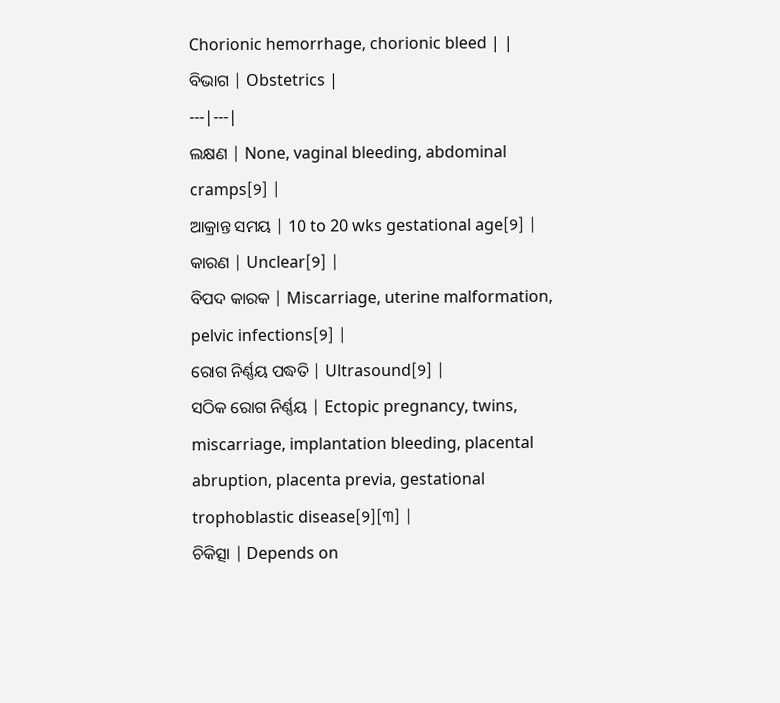Chorionic hemorrhage, chorionic bleed | |
ବିଭାଗ | Obstetrics |
---|---|
ଲକ୍ଷଣ | None, vaginal bleeding, abdominal cramps[୨] |
ଆକ୍ରାନ୍ତ ସମୟ | 10 to 20 wks gestational age[୨] |
କାରଣ | Unclear[୨] |
ବିପଦ କାରକ | Miscarriage, uterine malformation, pelvic infections[୨] |
ରୋଗ ନିର୍ଣ୍ଣୟ ପଦ୍ଧତି | Ultrasound[୨] |
ସଠିକ ରୋଗ ନିର୍ଣ୍ଣୟ | Ectopic pregnancy, twins, miscarriage, implantation bleeding, placental abruption, placenta previa, gestational trophoblastic disease[୨][୩] |
ଚିକିତ୍ସା | Depends on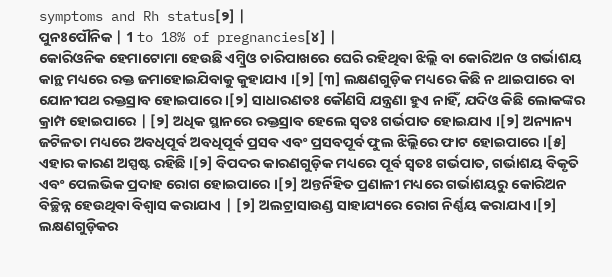symptoms and Rh status[୨] |
ପୁନଃପୌନିକ | 1 to 18% of pregnancies[୪] |
କୋରିଓନିକ ହେମାଟୋମା ହେଉଛି ଏମ୍ବ୍ରିଓ ଚାରିପାଖରେ ଘେରି ରହିଥିବା ଝିଲ୍ଲି ବା କୋରିଅନ ଓ ଗର୍ଭାଶୟ କାନ୍ଥ ମଧ୍ୟରେ ରକ୍ତ ଜମାହୋଇଯିବାକୁ କୁହାଯାଏ ।[୨] [୩] ଲକ୍ଷଣଗୁଡ଼ିକ ମଧ୍ୟରେ କିଛି ନ ଥାଇପାରେ ବା ଯୋନୀପଥ ରକ୍ତସ୍ରାବ ହୋଇପାରେ ।[୨] ସାଧାରଣତଃ କୌଣସି ଯନ୍ତ୍ରଣା ହୁଏ ନାହିଁ, ଯଦିଓ କିଛି ଲୋକଙ୍କର କ୍ରାମ୍ପ ହୋଇପାରେ | [୨] ଅଧିକ ସ୍ଥାନରେ ରକ୍ତସ୍ରାବ ହେଲେ ସ୍ୱତଃ ଗର୍ଭପାତ ହୋଇଯାଏ ।[୨] ଅନ୍ୟାନ୍ୟ ଜଟିଳତା ମଧ୍ୟରେ ଅବଧିପୂର୍ବ ଅବଧିପୂର୍ବ ପ୍ରସବ ଏବଂ ପ୍ରସବପୂର୍ବ ଫୁଲ ଝିଲ୍ଲିରେ ଫାଟ ହୋଇପାରେ ।[୫]
ଏହାର କାରଣ ଅସ୍ପଷ୍ଟ ରହିଛି ।[୨] ବିପଦର କାରଣଗୁଡ଼ିକ ମଧ୍ୟରେ ପୂର୍ବ ସ୍ୱତଃ ଗର୍ଭପାତ, ଗର୍ଭାଶୟ ବିକୃତି ଏବଂ ପେଲଭିକ ପ୍ରଦାହ ରୋଗ ହୋଇପାରେ ।[୨] ଅନ୍ତର୍ନିହିତ ପ୍ରଣାଳୀ ମଧ୍ୟରେ ଗର୍ଭାଶୟରୁ କୋରିଅନ ବିଚ୍ଛିନ୍ନ ହେଉଥିବା ବିଶ୍ୱାସ କରାଯାଏ | [୨] ଅଲଟ୍ରାସାଉଣ୍ଡ ସାହାଯ୍ୟରେ ରୋଗ ନିର୍ଣ୍ଣୟ କରାଯାଏ।[୨]
ଲକ୍ଷଣଗୁଡ଼ିକର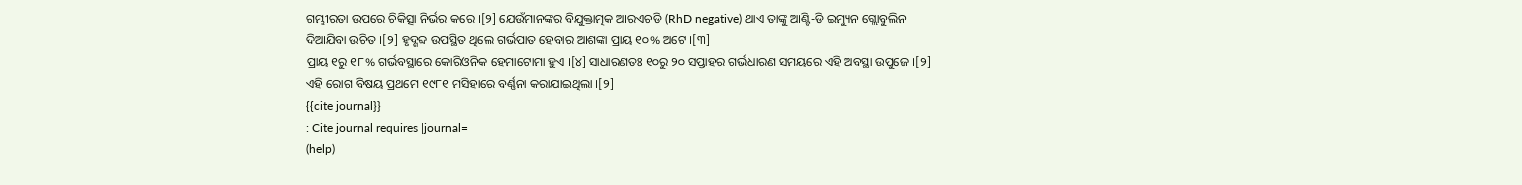ଗମ୍ଭୀରତା ଉପରେ ଚିକିତ୍ସା ନିର୍ଭର କରେ ।[୨] ଯେଉଁମାନଙ୍କର ବିଯୁକ୍ତାତ୍ମକ ଆରଏଚଡି (RhD negative) ଥାଏ ତାଙ୍କୁ ଆଣ୍ଟି-ଡି ଇମ୍ୟୁନ ଗ୍ଲୋବୁଲିନ ଦିଆଯିବା ଉଚିତ ।[୨] ହୃଦ୍ଶବ୍ଦ ଉପସ୍ଥିତ ଥିଲେ ଗର୍ଭପାତ ହେବାର ଆଶଙ୍କା ପ୍ରାୟ ୧୦% ଅଟେ ।[୩]
ପ୍ରାୟ ୧ରୁ ୧୮% ଗର୍ଭବସ୍ଥାରେ କୋରିଓନିକ ହେମାଟୋମା ହୁଏ ।[୪] ସାଧାରଣତଃ ୧୦ରୁ ୨୦ ସପ୍ତାହର ଗର୍ଭଧାରଣ ସମୟରେ ଏହି ଅବସ୍ଥା ଉପୁଜେ ।[୨] ଏହି ରୋଗ ବିଷୟ ପ୍ରଥମେ ୧୯୮୧ ମସିହାରେ ବର୍ଣ୍ଣନା କରାଯାଇଥିଲା ।[୨]
{{cite journal}}
: Cite journal requires |journal=
(help)